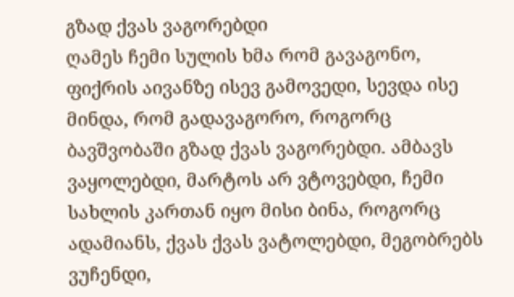გზად ქვას ვაგორებდი
ღამეს ჩემი სულის ხმა რომ გავაგონო, ფიქრის აივანზე ისევ გამოვედი, სევდა ისე მინდა, რომ გადავაგორო, როგორც ბავშვობაში გზად ქვას ვაგორებდი. ამბავს ვაყოლებდი, მარტოს არ ვტოვებდი, ჩემი სახლის კართან იყო მისი ბინა, როგორც ადამიანს, ქვას ქვას ვატოლებდი, მეგობრებს ვუჩენდი,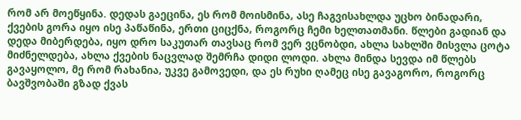რომ არ მოეწყინა. დედას გაეცინა, ეს რომ მოისმინა, ასე ჩაგვისახლდა უცხო ბინადარი, ქვების გორა იყო ისე პაწაწინა, ერთი ციცქნა, როგორც ჩემი ხელთათმანი. წლები გადიან და დედა მიბერდება, იყო დრო საკუთარ თავსაც რომ ვერ ვცნობდი, ახლა სახლში მისვლა ცოტა მიძნელდება, ახლა ქვების ნაცვლად შემრჩა დიდი ლოდი. ახლა მინდა სევდა იმ წლებს გავაყოლო, მე რომ რახანია, უკვე გამოვედი, და ეს რუხი ღამეც ისე გავაგორო, როგორც ბავშვობაში გზად ქვას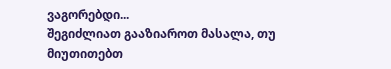ვაგორებდი...
შეგიძლიათ გააზიაროთ მასალა, თუ მიუთითებთ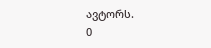ავტორს.
0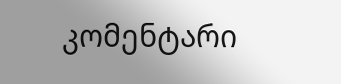კომენტარი